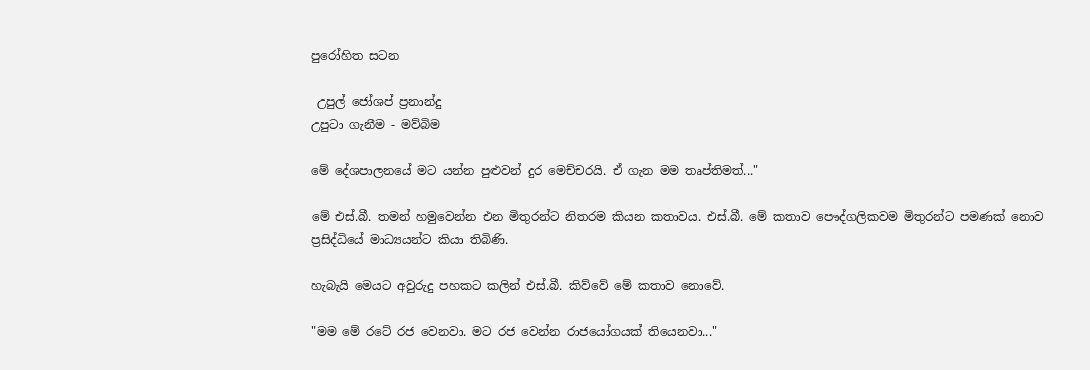පුරෝහිත සටන

 උපුල් ජෝශප් ප්‍රනාන්දු
උපුටා ගැනීම - මව්බිම

මේ දේශපාලනයේ මට යන්න පුළුවන් දුර මෙච්චරයි. ඒ ගැන මම තෘප්තිමත්..."

මේ එස්.බී. තමන් හමුවෙන්න එන මිතුරන්ට නිතරම කියන කතාවය. එස්.බී. මේ කතාව පෞද්ගලිකවම මිතුරන්ට පමණක් නොව ප්‍රසිද්ධියේ මාධ්‍යයන්ට කියා තිබිණි.

හැබැයි මෙයට අවුරුදු පහකට කලින් එස්.බී. කිව්වේ මේ කතාව නොවේ.

"මම මේ රටේ රජ වෙනවා. මට රජ වෙන්න රාජයෝගයක් තියෙනවා..."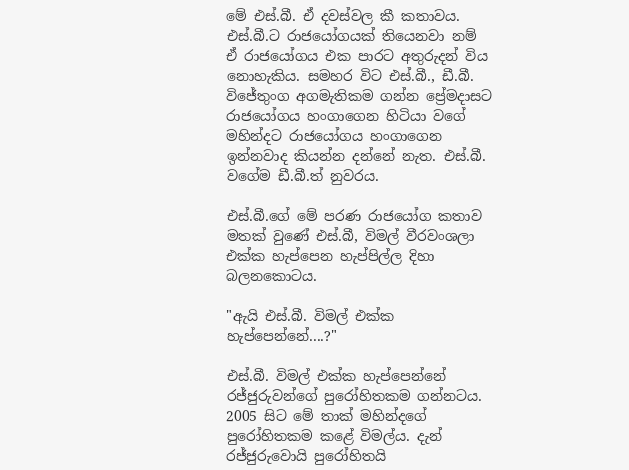මේ එස්.බී. ඒ දවස්වල කී කතාවය. එස්.බී.ට රාජයෝගයක් තියෙනවා නම් ඒ රාජයෝගය එක පාරට අතුරුදන් විය නොහැකිය. සමහර විට එස්.බී., ඩී.බී. විජේතුංග අගමැතිකම ගන්න ප්‍රේමදාසට රාජයෝගය හංගාගෙන හිටියා වගේ මහින්දට රාජයෝගය හංගාගෙන ඉන්නවාද කියන්න දන්නේ නැත. එස්.බී. වගේම ඩී.බී.ත් නුවරය.

එස්.බී.ගේ මේ පරණ රාජයෝග කතාව මතක් වුණේ එස්.බී, විමල් වීරවංශලා එක්ක හැප්පෙන හැප්පිල්ල දිහා බලනකොටය.

"ඇයි එස්.බී. විමල් එක්ක හැප්පෙන්නේ....?"

එස්.බී. විමල් එක්ක හැප්පෙන්නේ රජ්ජුරුවන්ගේ පුරෝහිතකම ගන්නටය. 2005 සිට මේ තාක් මහින්දගේ පුරෝහිතකම කළේ විමල්ය. දැන් රජ්ජුරුවොයි පුරෝහිතයි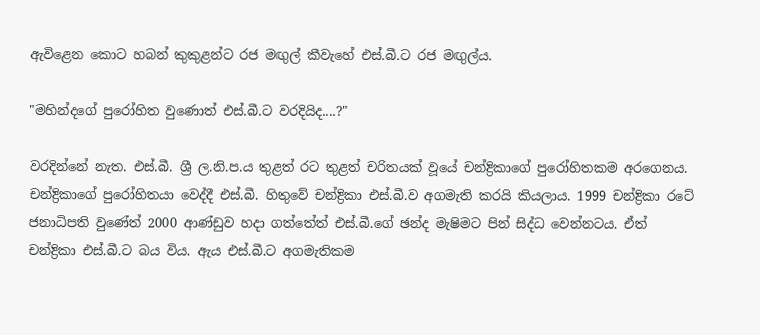ඇවිළෙන කොට හබන් කුකුළන්ට රජ මඟුල් කීවැහේ එස්.බී.ට රජ මඟුල්ය.

"මහින්දගේ පුරෝහිත වුණොත් එස්.බී.ට වරදියිද....?"

වරදින්නේ නැත. එස්.බී. ශ්‍රී ල.නි.ප.ය තුළත් රට තුළත් චරිතයක් වූයේ චන්ද්‍රිකාගේ පුරෝහිතකම අරගෙනය. චන්ද්‍රිකාගේ පුරෝහිතයා වෙද්දී එස්.බී. හිතුවේ චන්ද්‍රිකා එස්.බී.ව අගමැති කරයි කියලාය. 1999 චන්ද්‍රිකා රටේ ජනාධිපති වුණේත් 2000 ආණ්ඩුව හදා ගත්තේත් එස්.බී.ගේ ඡන්ද මැෂිමට පින් සිද්ධ වෙන්නටය. ඒත් චන්ද්‍රිකා එස්.බී.ට බය විය. ඇය එස්.බී.ට අගමැතිකම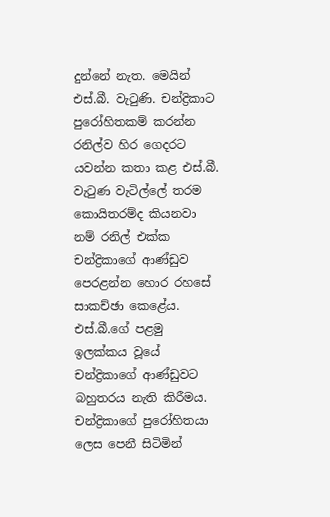දුන්නේ නැත. මෙයින් එස්.බී. වැටුණි. චන්ද්‍රිකාට පුරෝහිතකම් කරන්න රනිල්ව හිර ගෙදරට යවන්න කතා කළ එස්.බී. වැටුණ වැටිල්ලේ තරම කොයිතරම්ද කියනවා නම් රනිල් එක්ක චන්ද්‍රිකාගේ ආණ්ඩුව පෙරළන්න හොර රහසේ සාකච්ඡා කෙළේය. එස්.බී.ගේ පළමු ඉලක්කය වූයේ චන්ද්‍රිකාගේ ආණ්ඩුවට බහුතරය නැති කිරීමය. චන්ද්‍රිකාගේ පුරෝහිතයා ලෙස පෙනී සිටිමින්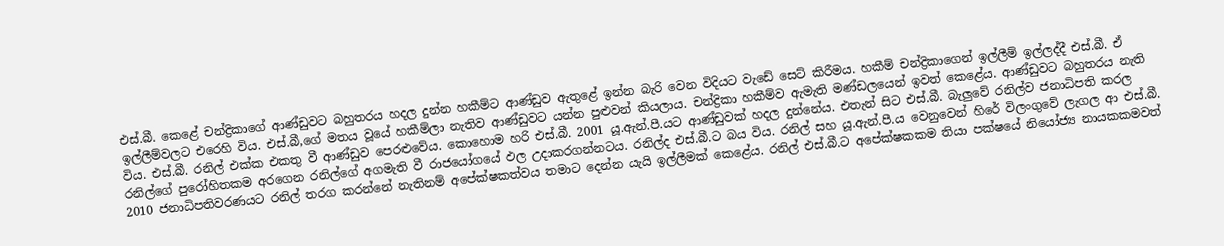එස්.බී. කෙළේ චන්ද්‍රිකාගේ ආණ්ඩුවට බහුතරය හදල දුන්න හකීම්ට ආණ්ඩුව ඇතුළේ ඉන්න බැරි වෙන විදියට වැඩේ සෙට් කිරීමය. හකීම් චන්ද්‍රිකාගෙන් ඉල්ලීම් ඉල්ලද්දී එස්.බී. ඒ ඉල්ලීම්වලට එරෙහි විය. එස්.බී,ගේ මතය වූයේ හකීම්ලා නැතිව ආණ්ඩුවට යන්න පුළුවන් කියලාය. චන්ද්‍රිකා හකීම්ව ඇමැති මණ්ඩලයෙන් ඉවත් කෙළේය. ආණ්ඩුවට බහුතරය නැති විය. එස්.බී. රනිල් එක්ක එකතු වී ආණ්ඩුව පෙරළුවේය. කොහොම හරි එස්.බී. 2001 යූ.ඇන්.පී.යට ආණ්ඩුවක් හදල දුන්නේය. එතැන් සිට එස්.බී. බැලුවේ රනිල්ව ජනාධිපති කරල රනිල්ගේ පුරෝහිතකම අරගෙන රනිල්ගේ අගමැති වී රාජයෝගයේ ඵල උදාකරගන්නටය. රනිල්ද එස්.බී.ට බය විය. රනිල් සහ යූ.ඇන්.පී.ය වෙනුවෙන් හිරේ විලංගුවේ ලැගල ආ එස්.බී. 2010 ජනාධිපතිවරණයට රනිල් තරග කරන්නේ නැතිනම් අපේක්ෂකත්වය තමාට දෙන්න යැයි ඉල්ලීමක් කෙළේය. රනිල් එස්.බී.ට අපේක්ෂකකම තියා පක්ෂයේ නියෝජ්‍ය නායකකමවත්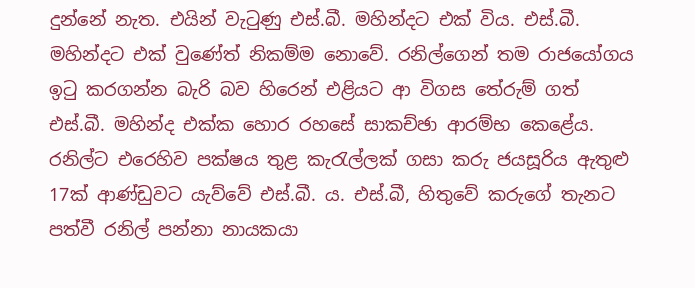දුන්නේ නැත. එයින් වැටුණු එස්.බී. මහින්දට එක් විය. එස්.බී. මහින්දට එක් වුණේත් නිකම්ම නොවේ. රනිල්ගෙන් තම රාජයෝගය ඉටු කරගන්න බැරි බව හිරෙන් එළියට ආ විගස තේරුම් ගත් එස්.බී. මහින්ද එක්ක හොර රහසේ සාකච්ඡා ආරම්භ කෙළේය. රනිල්ට එරෙහිව පක්ෂය තුළ කැරැල්ලක් ගසා කරු ජයසූරිය ඇතුළු 17ක් ආණ්ඩුවට යැව්වේ එස්.බී. ය. එස්.බී, හිතුවේ කරුගේ තැනට පත්වී රනිල් පන්නා නායකයා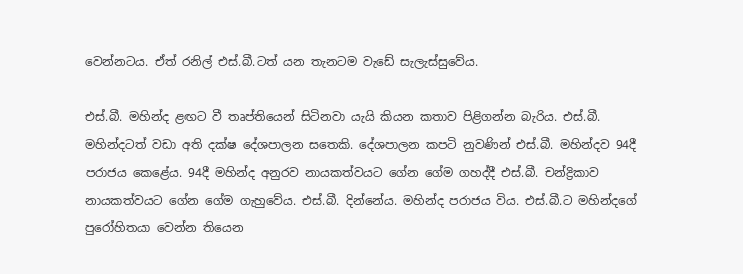වෙන්නටය. ඒත් රනිල් එස්.බී.ටත් යන තැනටම වැඩේ සැලැස්සුවේය.

එස්.බී. මහින්ද ළඟට වී තෘප්තියෙන් සිටිනවා යැයි කියන කතාව පිළිගන්න බැරිය. එස්.බී. මහින්දටත් වඩා අති දක්ෂ දේශපාලන සතෙකි. දේශපාලන කපටි නුවණින් එස්.බී. මහින්දව 94දී පරාජය කෙළේය. 94දී මහින්ද අනුරව නායකත්වයට ගේන ගේම ගහද්දී එස්.බී. චන්ද්‍රිකාව නායකත්වයට ගේන ගේම ගැහුවේය. එස්.බී. දින්නේය. මහින්ද පරාජය විය. එස්.බී.ට මහින්දගේ පුරෝහිතයා වෙන්න තියෙන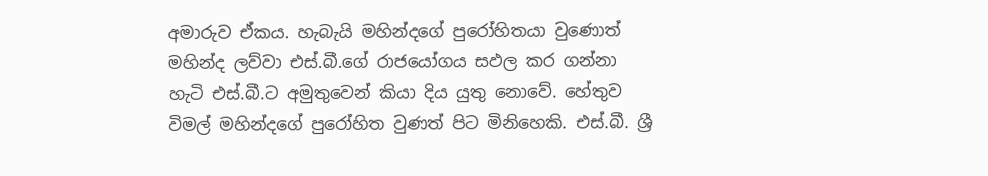අමාරුව ඒකය. හැබැයි මහින්දගේ පුරෝහිතයා වුණොත් මහින්ද ලව්වා එස්.බී.ගේ රාජයෝගය සඵල කර ගන්නා හැටි එස්.බී.ට අමුතුවෙන් කියා දිය යුතු නොවේ. හේතුව විමල් මහින්දගේ පුරෝහිත වුණත් පිට මිනිහෙකි. එස්.බී. ශ්‍රී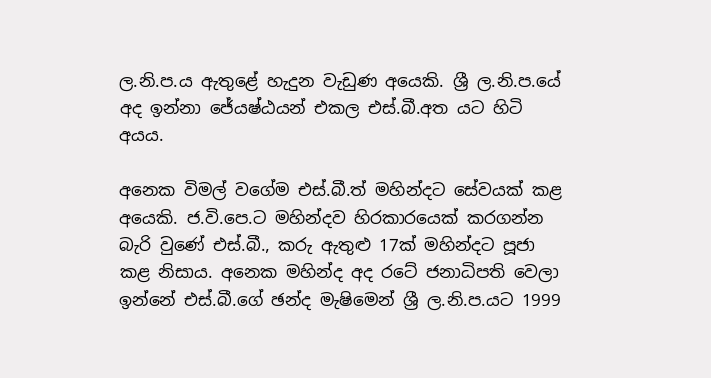ල.නි.ප.ය ඇතුළේ හැදුන වැඩුණ අයෙකි. ශ්‍රී ල.නි.ප.යේ අද ඉන්නා ජේ‍යෂ්ඨයන් එකල එස්.බී.අත යට හිටි අයය.

අනෙක විමල් වගේම එස්.බී.ත් මහින්දට සේවයක් කළ අයෙකි. ජ.වි.පෙ.ට මහින්දව හිරකාරයෙක් කරගන්න බැරි වුණේ එස්.බී., කරු ඇතුළු 17ක් මහින්දට පූජා කළ නිසාය. අනෙක මහින්ද අද රටේ ජනාධිපති වෙලා ඉන්නේ එස්.බී.ගේ ඡන්ද මැෂිමෙන් ශ්‍රී ල.නි.ප.යට 1999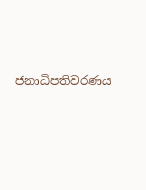ජනාධිපතිවරණය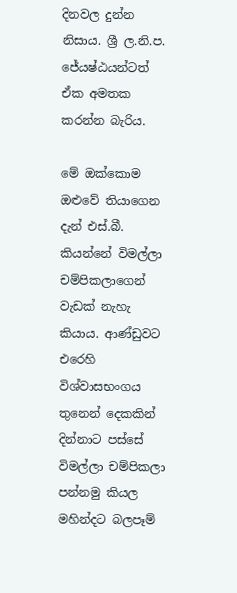දිනවල දුන්න නිසාය. ශ්‍රී ල.නි.ප. ජේ‍යෂ්ඨයන්ටත් ඒක අමතක කරන්න බැරිය.

මේ ඔක්කොම ඔළුවේ තියාගෙන දැන් එස්.බී. කියන්නේ විමල්ලා චම්පිකලාගෙන් වැඩක් නැහැ කියාය. ආණ්ඩුවට එරෙහි විශ්වාසභංගය තුනෙන් දෙකකින් දින්නාට පස්සේ විමල්ලා චම්පිකලා පන්නමු කියල මහින්දට බලපෑම්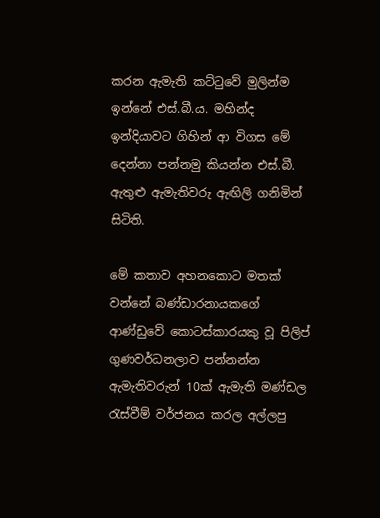කරන ඇමැති කට්ටුවේ මුලින්ම ඉන්නේ එස්.බී.ය. මහින්ද ඉන්දියාවට ගිහින් ආ විගස මේ දෙන්නා පන්නමු කියන්න එස්.බී. ඇතුළු ඇමැතිවරු ඇඟිලි ගනිමින් සිටිති.

මේ කතාව අහනකොට මතක් වන්නේ බණ්ඩාරනායකගේ ආණ්ඩුවේ කොටස්කාරයකු වූ පිලිප් ගුණවර්ධනලාව පන්නන්න ඇමැතිවරුන් 10ක් ඇමැති මණ්ඩල රැස්වීම් වර්ජනය කරල අල්ලපු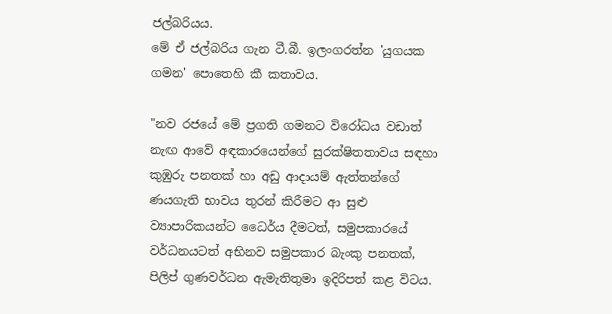ජල්බරියය.
මේ ඒ ජල්බරිය ගැන ටී.බී. ඉලංගරත්න 'යුගයක ගමන' පොතෙහි කී කතාවය.

"නව රජයේ මේ ප්‍රගති ගමනට විරෝධය වඩාත් නැඟ ආවේ අඳකාරයෙන්ගේ සුරක්ෂිතතාවය සඳහා කුඹුරු පනතක් හා අඩු ආදායම් ඇත්තන්ගේ ණයගැති භාවය තුරන් කිරීමට ආ සුළු ව්‍යාපාරිකයන්ට ධෛර්ය දීමටත්, සමුපකාරයේ වර්ධනයටත් අභිනව සමුපකාර බැංකු පනතක්, පිලිප් ගුණවර්ධන ඇමැතිතුමා ඉදිරිපත් කළ විටය.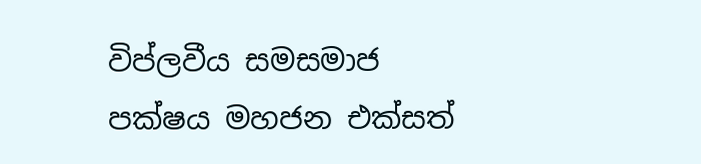විප්ලවීය සමසමාජ පක්ෂය මහජන එක්සත්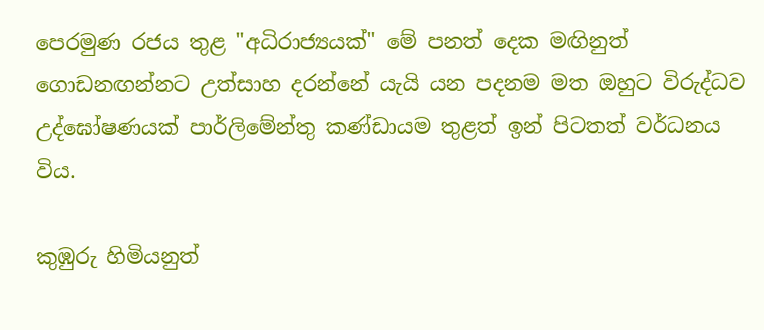පෙරමුණ රජය තුළ "අධිරාජ්‍යයක්" මේ පනත් දෙක මඟිනුත් ගොඩනඟන්නට උත්සාහ දරන්නේ යැයි යන පදනම මත ඔහුට විරුද්ධව උද්ඝෝෂණයක් පාර්ලිමේන්තු කණ්ඩායම තුළත් ඉන් පිටතත් වර්ධනය විය.

කුඹුරු හිමියනුත්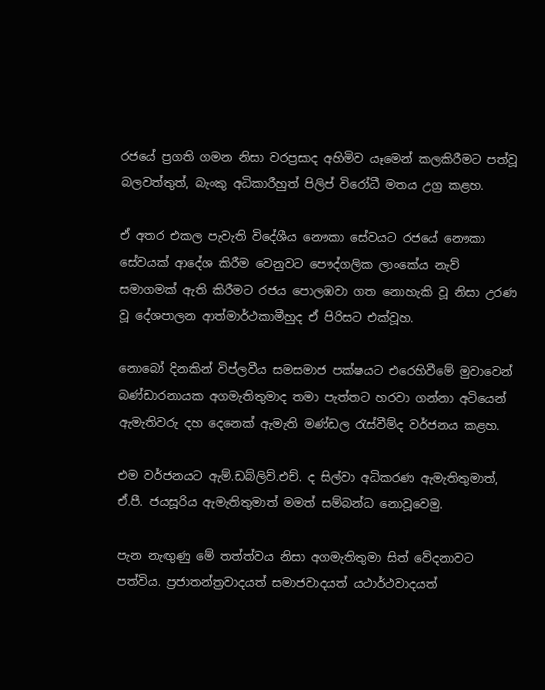රජයේ ප්‍රගති ගමන නිසා වරප්‍රසාද අහිමිව යෑමෙන් කලකිරීමට පත්වූ බලවත්තුත්, බැංකු අධිකාරීහුත් පිලිප් විරෝධී මතය උග්‍ර කළහ.

ඒ අතර එකල පැවැති විදේශීය නෞකා සේවයට රජයේ නෞකා සේවයක් ආදේශ කිරීම වෙනුවට පෞද්ගලික ලාංකේය නැව් සමාගමක් ඇති කිරීමට රජය පොලඹවා ගත නොහැකි වූ නිසා උරණ වූ දේශපාලන ආත්මාර්ථකාමීහුද ඒ පිරිසට එක්වූහ.

නොබෝ දිනකින් විප්ලවීය සමසමාජ පක්ෂයට එරෙහිවීමේ මුවාවෙන් බණ්ඩාරනායක අගමැතිතුමාද තමා පැත්තට හරවා ගන්නා අටියෙන් ඇමැතිවරු දහ දෙනෙක් ඇමැති මණ්ඩල රැස්වීම්ද වර්ජනය කළහ.

එම වර්ජනයට ඇම්.ඩබ්ලිව්.එච්. ද සිල්වා අධිකරණ ඇමැතිතුමාත්, ඒ.පී. ජයසූරිය ඇමැතිතුමාත් මමත් සම්බන්ධ නොවූවෙමු.

පැන නැඟුණු මේ තත්ත්වය නිසා අගමැතිතුමා සිත් වේදනාවට පත්විය. ප්‍රජාතන්ත්‍රවාදයත් සමාජවාදයත් යථාර්ථවාදයත්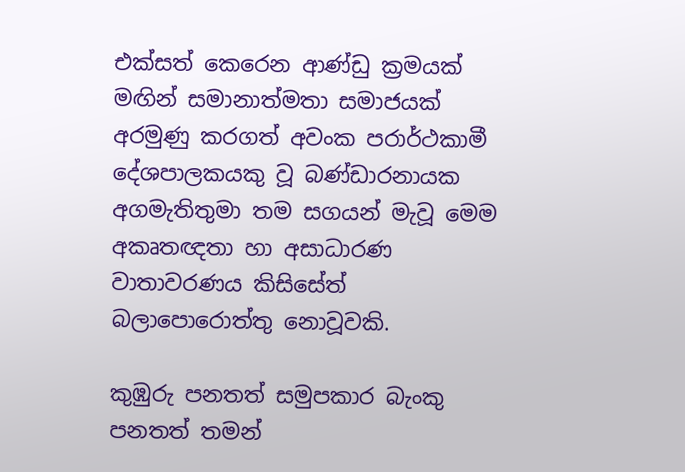එක්සත් කෙරෙන ආණ්ඩු ක්‍රමයක් මඟින් සමානාත්මතා සමාජයක් අරමුණු කරගත් අවංක පරාර්ථකාමී දේශපාලකයකු වූ බණ්ඩාරනායක අගමැතිතුමා තම සගයන් මැවූ මෙම අකෘතඥතා හා අසාධාරණ වාතාවරණය කිසිසේත් බලාපොරොත්තු නොවූවකි.

කුඹුරු පනතත් සමුපකාර බැංකු පනතත් තමන්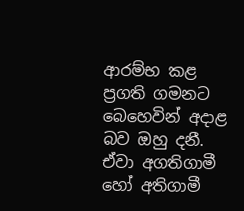ආරම්භ කළ ප්‍රගති ගමනට බෙහෙවින් අදාළ බව ඔහු දනී. ඒවා අගතිගාමී හෝ අතිගාමී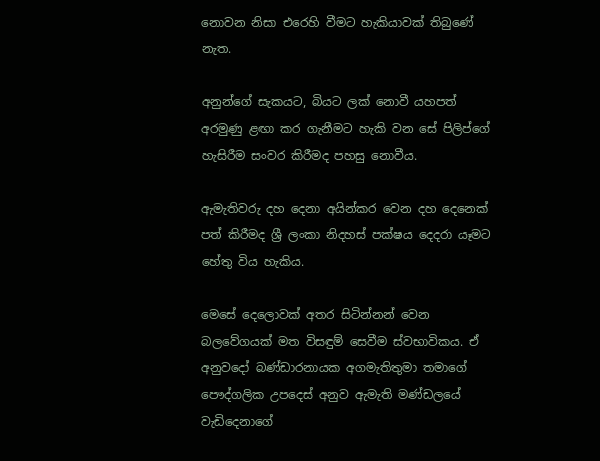නොවන නිසා එරෙහි වීමට හැකියාවක් තිබුණේ නැත.

අනුන්ගේ සැකයට, බියට ලක් නොවී යහපත් අරමුණු ළඟා කර ගැනීමට හැකි වන සේ පිලිප්ගේ හැසිරීම සංවර කිරීමද පහසු නොවීය.

ඇමැතිවරු දහ දෙනා අයින්කර වෙන දහ දෙනෙක් පත් කිරීමද ශ්‍රී ලංකා නිදහස් පක්ෂය දෙදරා යෑමට හේතු විය හැකිය.

මෙසේ දෙලොවක් අතර සිටින්නන් වෙන බලවේගයක් මත විසඳුම් සෙවීම ස්වභාවිකය. ඒ අනුවදෝ බණ්ඩාරනායක අගමැතිතුමා තමාගේ පෞද්ගලික උපදෙස් අනුව ඇමැති මණ්ඩලයේ වැඩිදෙනාගේ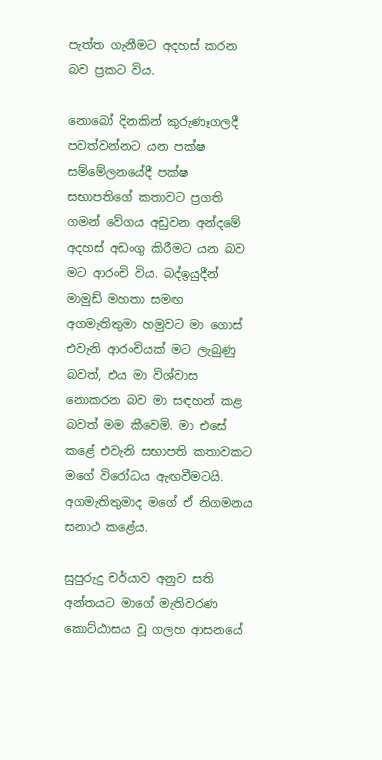පැත්ත ගැනීමට අදහස් කරන බව ප්‍රකට විය.

නොබෝ දිනකින් කුරුණෑගලදී පවත්වන්නට යන පක්ෂ සම්මේලනයේදී පක්ෂ සභාපතිගේ කතාවට ප්‍රගති ගමන් වේගය අඩුවන අන්දමේ අදහස් අඩංගු කිරීමට යන බව මට ආරංචි විය. බද්ඉයුදීන් මාමුඩ් මහතා සමඟ අගමැතිතුමා හමුවට මා ගොස් එවැනි ආරංචියක් මට ලැබුණු බවත්, එය මා විශ්වාස නොකරන බව මා සඳහන් කළ බවත් මම කීවෙමි. මා එසේ කළේ එවැනි සභාපති කතාවකට මගේ විරෝධය ඇඟවීමටයි. අගමැතිතුමාද මගේ ඒ නිගමනය සනාථ කළේය.

සුපුරුදු චර්යාව අනුව සති අන්තයට මාගේ මැතිවරණ කොට්ඨාසය වූ ගලහ ආසනයේ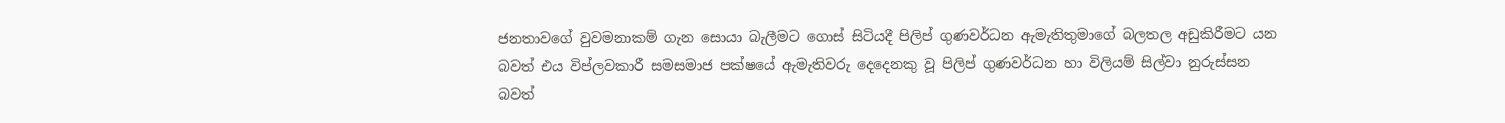ජනතාවගේ වුවමනාකම් ගැන සොයා බැලීමට ගොස් සිටියදී පිලිප් ගුණවර්ධන ඇමැතිතුමාගේ බලතල අඩුකිරීමට යන බවත් එය විප්ලවකාරී සමසමාජ පක්ෂයේ ඇමැතිවරු දෙදෙනකු වූ පිලිප් ගුණවර්ධන හා විලියම් සිල්වා නුරුස්සන බවත්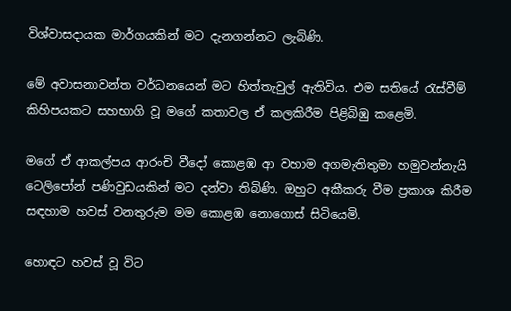විශ්වාසදායක මාර්ගයකින් මට දැනගන්නට ලැබිණි.

මේ අවාසනාවන්ත වර්ධනයෙන් මට හිත්තැවුල් ඇතිවිය. එම සතියේ රැස්වීම් කිහිපයකට සහභාගි වූ මගේ කතාවල ඒ කලකිරීම පිළිබිඹු කළෙමි.

මගේ ඒ ආකල්පය ආරංචි වීදෝ කොළඹ ආ වහාම අගමැතිතුමා හමුවන්නැයි ටෙලිපෝන් පණිවුඩයකින් මට දන්වා තිබිණි. ඔහුට අකීකරු වීම ප්‍රකාශ කිරීම සඳහාම හවස් වනතුරුම මම කොළඹ නොගොස් සිටියෙමි.

හොඳට හවස් වූ විට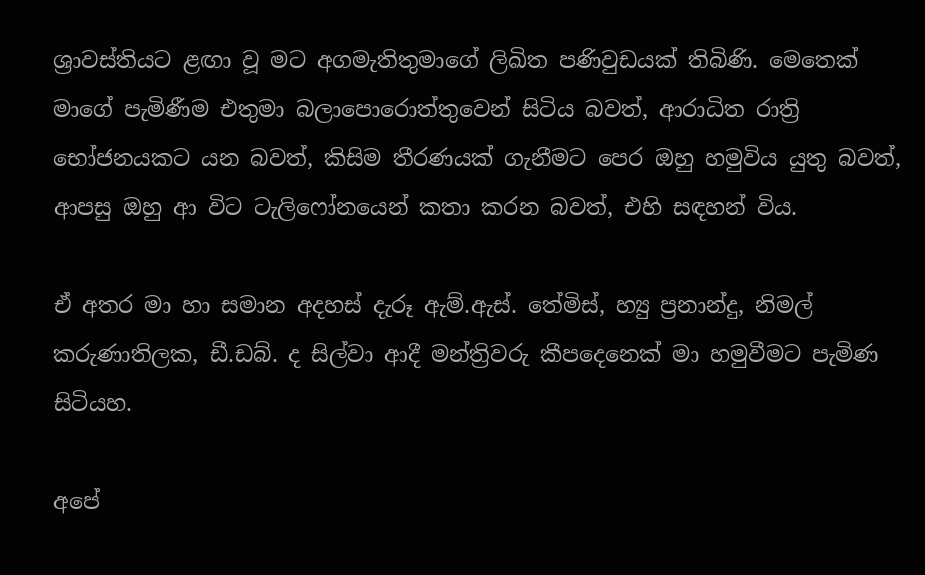ශ්‍රාවස්තියට ළඟා වූ මට අගමැතිතුමාගේ ලිඛිත පණිවුඩයක් තිබිණි. මෙතෙක් මාගේ පැමිණීම එතුමා බලාපොරොත්තුවෙන් සිටිය බවත්, ආරාධිත රාත්‍රි භෝජනයකට යන බවත්, කිසිම තීරණයක් ගැනීමට පෙර ඔහු හමුවිය යුතු බවත්, ආපසු ඔහු ආ විට ටැලිෆෝනයෙන් කතා කරන බවත්, එහි සඳහන් විය.

ඒ අතර මා හා සමාන අදහස් දැරූ ඇම්.ඇස්. තේමිස්, හ්‍යු ප්‍රනාන්දු, නිමල් කරුණාතිලක, ඩී.ඩබ්. ද සිල්වා ආදී මන්ත්‍රිවරු කීපදෙනෙක් මා හමුවීමට පැමිණ සිටියහ.

අපේ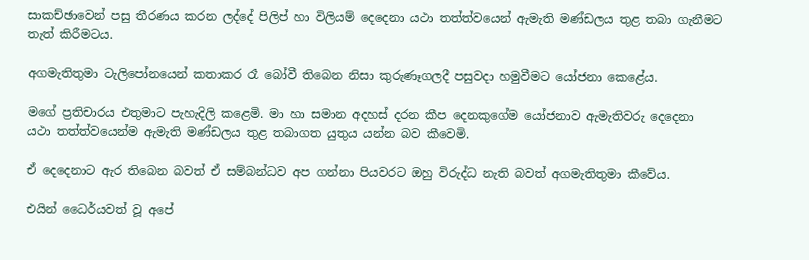සාකච්ඡාවෙන් පසු තීරණය කරන ලද්දේ පිලිප් හා විලියම් දෙදෙනා යථා තත්ත්වයෙන් ඇමැති මණ්ඩලය තුළ තබා ගැනීමට තැත් කිරීමටය.

අගමැතිතුමා ටැලිපෝනයෙන් කතාකර රෑ බෝවී තිබෙන නිසා කුරුණෑගලදී පසුවදා හමුවීමට යෝජනා කෙළේය.

මගේ ප්‍රතිචාරය එතුමාට පැහැදිලි කළෙමි. මා හා සමාන අදහස් දරන කීප දෙනකුගේම යෝජනාව ඇමැතිවරු දෙදෙනා යථා තත්ත්වයෙන්ම ඇමැති මණ්ඩලය තුළ තබාගත යුතුය යන්න බව කීවෙමි.

ඒ දෙදෙනාට ඇර තිබෙන බවත් ඒ සම්බන්ධව අප ගන්නා පියවරට ඔහු විරුද්ධ නැති බවත් අගමැතිතුමා කීවේය.

එයින් ධෛර්යවත් වූ අපේ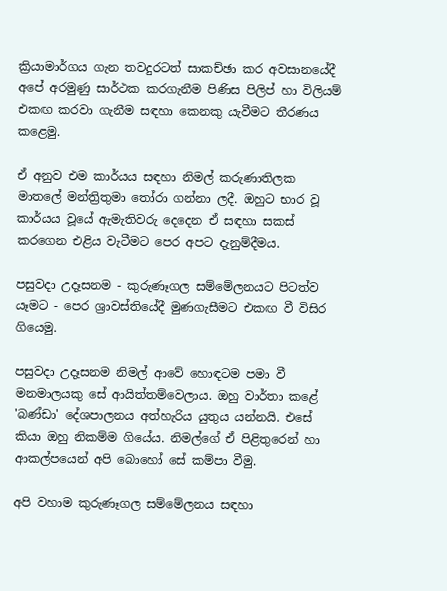ක්‍රියාමාර්ගය ගැන තවදුරටත් සාකච්ඡා කර අවසානයේදී අපේ අරමුණු සාර්ථක කරගැනීම පිණිස පිලිප් හා විලියම් එකඟ කරවා ගැනීම සඳහා කෙනකු යැවීමට තීරණය කළෙමු.

ඒ අනුව එම කාර්යය සඳහා නිමල් කරුණාතිලක මාතලේ මන්ත්‍රිතුමා තෝරා ගන්නා ලදී. ඔහුට භාර වූ කාර්යය වූයේ ඇමැතිවරු දෙදෙන ඒ සඳහා සකස් කරගෙන එළිය වැටීමට පෙර අපට දැනුම්දීමය.

පසුවදා උදෑසනම - කුරුණෑගල සම්මේලනයට පිටත්ව යෑමට - පෙර ශ්‍රාවස්තියේදී මුණගැසීමට එකඟ වී විසිර ගියෙමු.

පසුවදා උදෑසනම නිමල් ආවේ හොඳටම පමා වී මනමාලයකු සේ ආයිත්තම්වෙලාය. ඔහු වාර්තා කළේ 'බණ්ඩා' දේශපාලනය අත්හැරිය යුතුය යන්නයි. එසේ කියා ඔහු නිකම්ම ගියේය. නිමල්ගේ ඒ පිළිතුරෙන් හා ආකල්පයෙන් අපි බොහෝ සේ කම්පා වීමු.

අපි වහාම කුරුණෑගල සම්මේලනය සඳහා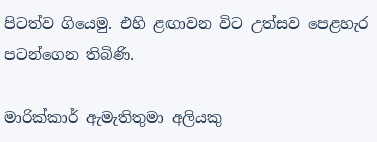පිටත්ව ගියෙමු. එහි ළඟාවන විට උත්සව පෙළහැර පටන්ගෙන තිබිණි.

මාරික්කාර් ඇමැතිතුමා අලියකු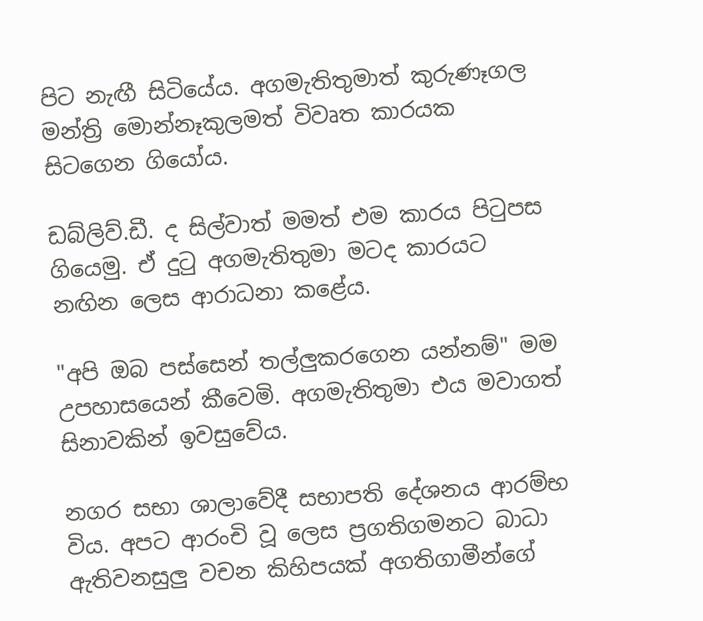පිට නැඟී සිටියේය. අගමැතිතුමාත් කුරුණෑගල මන්ත්‍රි මොන්නෑකුලමත් විවෘත කාරයක සිටගෙන ගියෝය.

ඩබ්ලිව්.ඩී. ද සිල්වාත් මමත් එම කාරය පිටුපස ගියෙමු. ඒ දුටු අගමැතිතුමා මටද කාරයට නඟින ලෙස ආරාධනා කළේය.

"අපි ඔබ පස්සෙන් තල්ලුකරගෙන යන්නම්" මම උපහාසයෙන් කීවෙමි. අගමැතිතුමා එය මවාගත් සිනාවකින් ඉවසුවේය.

නගර සභා ශාලාවේදී සභාපති දේශනය ආරම්භ විය. අපට ආරංචි වූ ලෙස ප්‍රගතිගමනට බාධා ඇතිවනසුලු වචන කිහිපයක් අගතිගාමීන්ගේ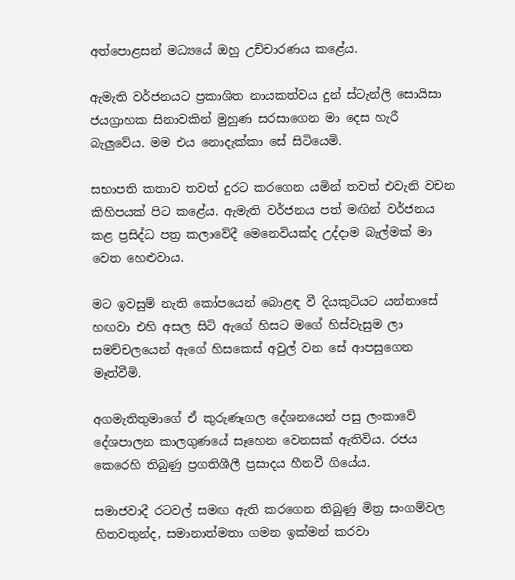අත්පොළසන් මධ්‍යයේ ඔහු උච්චාරණය කළේය.

ඇමැති වර්ජනයට ප්‍රකාශිත නායකත්වය දුන් ස්ටැන්ලි සොයිසා ජයග්‍රාහක සිනාවකින් මුහුණ සරසාගෙන මා දෙස හැරී බැලුවේය. මම එය නොදැක්කා සේ සිටියෙමි.

සභාපති කතාව තවත් දුරට කරගෙන යමින් තවත් එවැනි වචන කිහිපයක් පිට කළේය. ඇමැති වර්ජනය පත් මඟින් වර්ජනය කළ ප්‍රසිද්ධ පත්‍ර කලාවේදී මෙනෙවියක්ද උද්දාම බැල්මක් මා වෙත හෙළුවාය.

මට ඉවසුම් නැති කෝපයෙන් බොළඳ වී දියකුටියට යන්නාසේ හඟවා එහි අසල සිටි ඇගේ හිසට මගේ හිස්වැසුම ලා සමච්චලයෙන් ඇගේ හිසකෙස් අවුල් වන සේ ආපසුගෙන මෑත්වීමි.

අගමැතිතුමාගේ ඒ කුරුණෑගල දේශනයෙන් පසු ලංකාවේ දේශපාලන කාලගුණයේ සෑහෙන වෙනසක් ඇතිවිය. රජය කෙරෙහි තිබුණු ප්‍රගතිශීලී ප්‍රසාදය හීනවී ගියේය.

සමාජවාදී රටවල් සමඟ ඇති කරගෙන තිබුණු මිත්‍ර සංගම්වල හිතවතුන්ද, සමානාත්මතා ගමන ඉක්මන් කරවා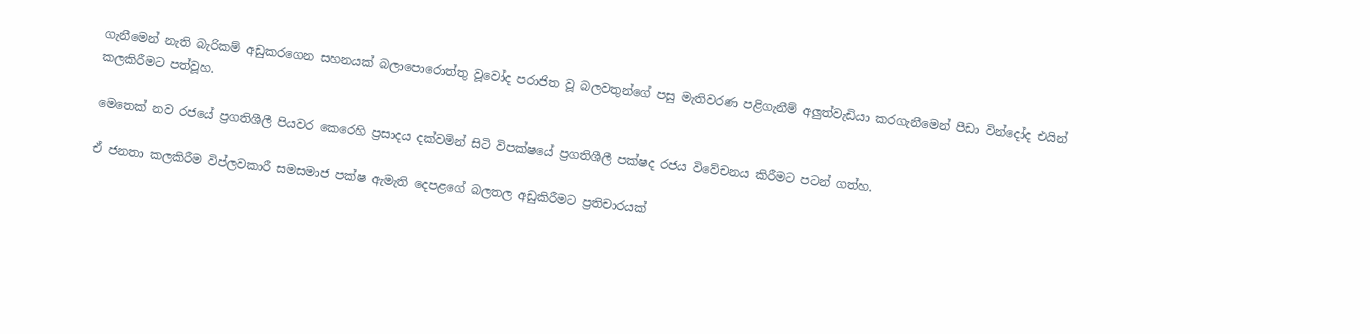ගැනීමෙන් නැති බැරිකම් අඩුකරගෙන සහනයක් බලාපොරොත්තු වූවෝද පරාජිත වූ බලවතුන්ගේ පසු මැතිවරණ පළිගැනීම් අලුත්වැඩියා කරගැනීමෙන් පීඩා වින්දෝද එයින් කලකිරීමට පත්වූහ.

මෙතෙක් නව රජයේ ප්‍රගතිශීලී පියවර කෙරෙහි ප්‍රසාදය දක්වමින් සිටි විපක්ෂයේ ප්‍රගතිශීලී පක්ෂද රජය විවේචනය කිරීමට පටන් ගත්හ.

ඒ ජනතා කලකිරීම විප්ලවකාරී සමසමාජ පක්ෂ ඇමැති දෙපළගේ බලතල අඩුකිරීමට ප්‍රතිචාරයක්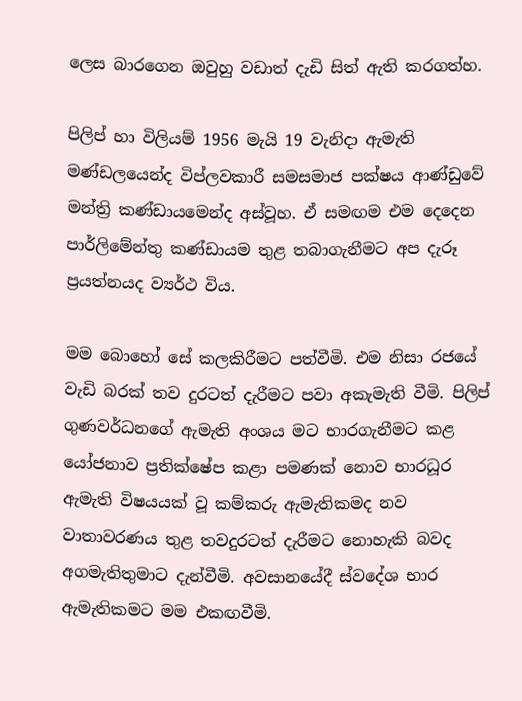ලෙස බාරගෙන ඔවුහු වඩාත් දැඩි සිත් ඇති කරගත්හ.

පිලිප් හා විලියම් 1956 මැයි 19 වැනිදා ඇමැති මණ්ඩලයෙන්ද විප්ලවකාරී සමසමාජ පක්ෂය ආණ්ඩුවේ මන්ත්‍රි කණ්ඩායමෙන්ද අස්වූහ. ඒ සමඟම එම දෙදෙන පාර්ලිමේන්තු කණ්ඩායම තුළ තබාගැනීමට අප දැරූ ප්‍රයත්නයද ව්‍යර්ථ විය.

මම බොහෝ සේ කලකිරීමට පත්වීමි. එම නිසා රජයේ වැඩි බරක් තව දුරටත් දැරීමට පවා අකැමැති වීමි. පිලිප් ගුණවර්ධනගේ ඇමැති අංශය මට භාරගැනීමට කළ යෝජනාව ප්‍රතික්ෂේප කළා පමණක් නොව භාරධූර ඇමැති විෂයයක් වූ කම්කරු ඇමැතිකමද නව වාතාවරණය තුළ තවදුරටත් දැරීමට නොහැකි බවද අගමැතිතුමාට දැන්වීමි. අවසානයේදී ස්වදේශ භාර ඇමැතිකමට මම එකඟවීමි.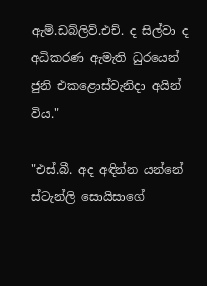ඇම්.ඩබ්ලිව්.එච්. ද සිල්වා ද අධිකරණ ඇමැති ධුරයෙන් ජුනි එකළොස්වැනිදා අයින් විය."

"එස්.බී. අද අඳින්න යන්නේ ස්ටැන්ලි සොයිසාගේ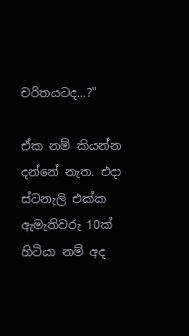චරිතයටද...?"

ඒක නම් කියන්න දන්නේ නැත. එදා ස්ටනැලි එක්ක ඇමැතිවරු 10ක් හිටියා නම් අද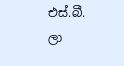එස්.බී. ලා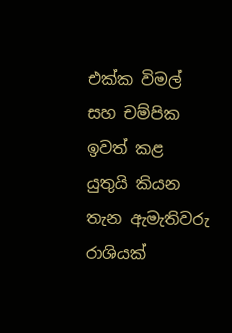එක්ක විමල් සහ චම්පික ඉවත් කළ යුතුයි කියන තැන ඇමැතිවරු රාශියක්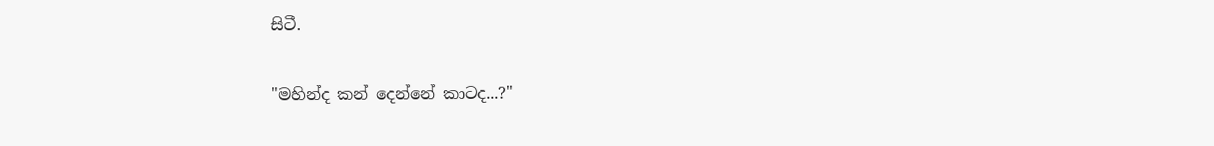සිටී.

"මහින්ද කන් දෙන්නේ කාටද...?"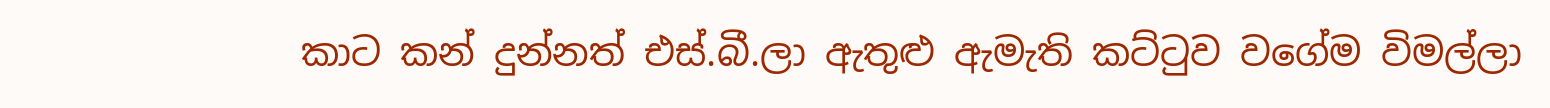කාට කන් දුන්නත් එස්.බී.ලා ඇතුළු ඇමැති කට්ටුව වගේම විමල්ලා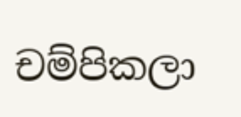චම්පිකලා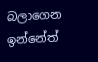බලාගෙන ඉන්නේත්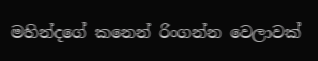මහින්දගේ කනෙන් රිංගන්න වෙලාවක්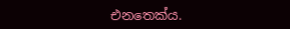එනතෙක්ය.